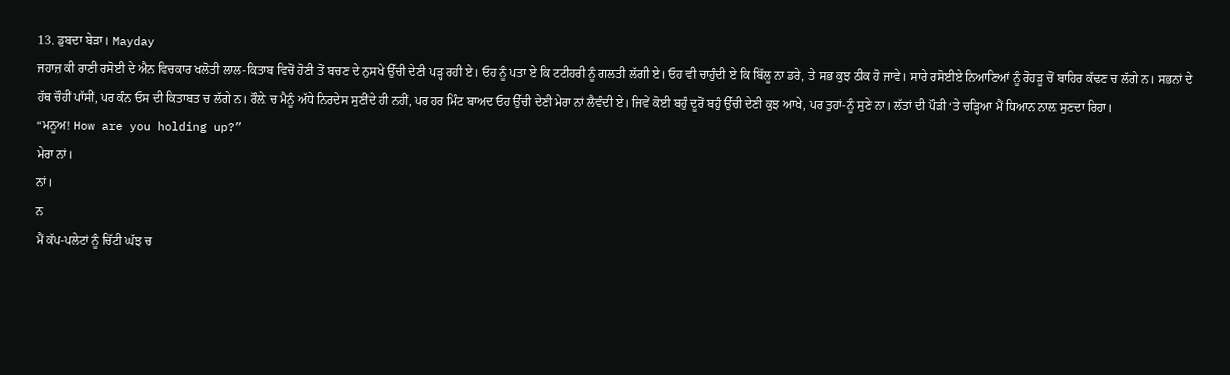13. ਡੁਬਦਾ ਬੇੜਾ। Mayday
ਜਹਾਜ਼ ਕੀ ਰਾਣੀ ਰਸੋਈ ਦੇ ਐਨ ਵਿਚਕਾਰ ਖਲੋਤੀ ਲਾਲ-ਕਿਤਾਬ ਵਿਚੋਂ ਹੋਣੀ ਤੋਂ ਬਚਣ ਦੇ ਨੁਸਖੇ ਉੱਚੀ ਦੇਣੀ ਪੜ੍ਹ ਰਹੀ ਏ। ਓਹ ਨੂੰ ਪਤਾ ਏ ਕਿ ਟਟੀਹਰੀ ਨੂੰ ਗਲਤੀ ਲੱਗੀ ਏ। ਓਹ ਵੀ ਚਾਹੁੰਦੀ ਏ ਕਿ ਬਿੱਲੂ ਨਾ ਡਰੇ, ਤੇ ਸਭ ਕੁਝ ਠੀਕ ਹੋ ਜਾਵੇ। ਸਾਰੇ ਰਸੋਈਏ ਨਿਆਣਿਆਂ ਨੂੰ ਰੋਹੜੂ ਚੋਂ ਬਾਹਿਰ ਕੱਢਣ ਚ ਲੱਗੇ ਨ। ਸਭਨਾਂ ਦੇ ਹੱਥ ਚੌਹੀਂ ਪਾੱਸੀਂ, ਪਰ ਕੰਨ ਓਸ ਦੀ ਕਿਤਾਬਤ ਚ ਲੱਗੇ ਨ। ਰੌਲ਼ੇ ਚ ਮੈਨੂੰ ਅੱਧੇ ਨਿਰਦੇਸ ਸੁਣੀਂਦੇ ਹੀ ਨਹੀਂ, ਪਰ ਹਰ ਮਿੰਟ ਬਾਅਦ ਓਹ ਉੱਚੀ ਦੇਣੀ ਮੇਰਾ ਨਾਂ ਲੈਵੰਦੀ ਏ। ਜਿਵੇਂ ਕੋਈ ਬਹੁੰ ਦੂਰੋਂ ਬਹੁੰ ਉੱਚੀ ਦੇਣੀ ਕੁਝ ਆਖੇ, ਪਰ ਤੁਹਾਂ-ਨੂੰ ਸੁਣੇ ਨਾ। ਲੱਤਾਂ ਦੀ ਪੌੜੀ ‘ਤੇ ਚੜ੍ਹਿਆ ਮੈਂ ਧਿਆਨ ਨਾਲ਼ ਸੁਣਦਾ ਰਿਹਾ।
“ਮਨੂਅ! How are you holding up?”
ਮੇਰਾ ਨਾਂ।
ਨਾਂ।
ਨ
ਮੈਂ ਕੱਪ-ਪਲੇਟਾਂ ਨੂੰ ਚਿੱਟੀ ਘੱਝ ਚ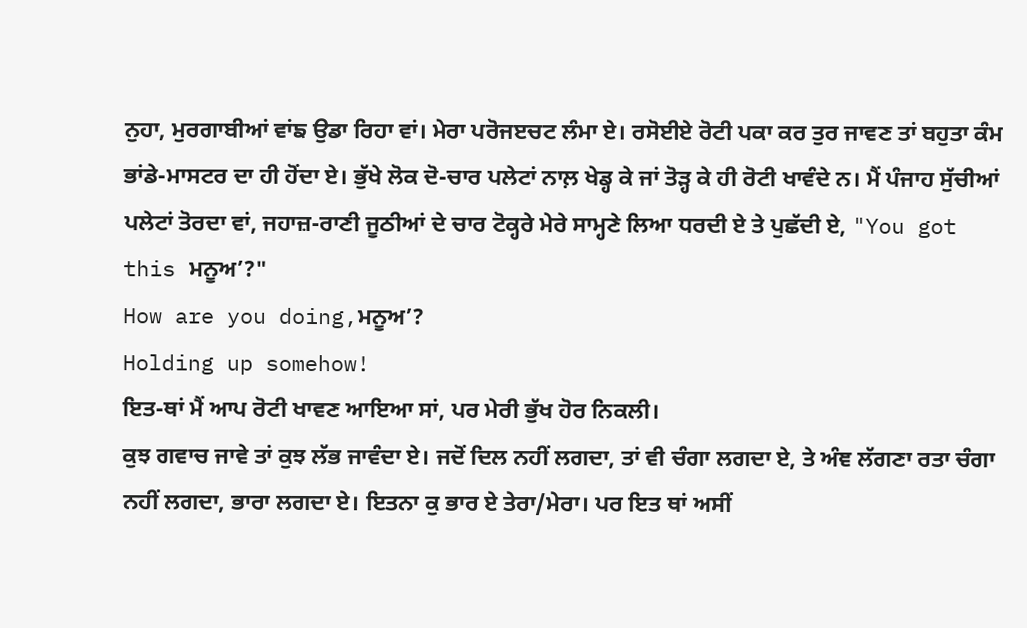ਨੁਹਾ, ਮੁਰਗਾਬੀਆਂ ਵਾਂਙ ਉਡਾ ਰਿਹਾ ਵਾਂ। ਮੇਰਾ ਪਰੋਜੲਚਟ ਲੰਮਾ ਏ। ਰਸੋਈਏ ਰੋਟੀ ਪਕਾ ਕਰ ਤੁਰ ਜਾਵਣ ਤਾਂ ਬਹੁਤਾ ਕੰਮ ਭਾਂਡੇ-ਮਾਸਟਰ ਦਾ ਹੀ ਹੋਂਦਾ ਏ। ਭੁੱਖੇ ਲੋਕ ਦੋ-ਚਾਰ ਪਲੇਟਾਂ ਨਾਲ਼ ਖੇਡ੍ਹ ਕੇ ਜਾਂ ਤੋੜ੍ਹ ਕੇ ਹੀ ਰੋਟੀ ਖਾਵੰਦੇ ਨ। ਮੈਂ ਪੰਜਾਹ ਸੁੱਚੀਆਂ ਪਲੇਟਾਂ ਤੋਰਦਾ ਵਾਂ, ਜਹਾਜ਼-ਰਾਣੀ ਜੂਠੀਆਂ ਦੇ ਚਾਰ ਟੋਕ੍ਹਰੇ ਮੇਰੇ ਸਾਮ੍ਹਣੇ ਲਿਆ ਧਰਦੀ ਏ ਤੇ ਪੁਛੱਦੀ ਏ, "You got this ਮਨੂਅ’?"
How are you doing,ਮਨੂਅ’?
Holding up somehow!
ਇਤ-ਥਾਂ ਮੈਂ ਆਪ ਰੋਟੀ ਖਾਵਣ ਆਇਆ ਸਾਂ, ਪਰ ਮੇਰੀ ਭੁੱਖ ਹੋਰ ਨਿਕਲੀ।
ਕੁਝ ਗਵਾਚ ਜਾਵੇ ਤਾਂ ਕੁਝ ਲੱਭ ਜਾਵੰਦਾ ਏ। ਜਦੋਂ ਦਿਲ ਨਹੀਂ ਲਗਦਾ, ਤਾਂ ਵੀ ਚੰਗਾ ਲਗਦਾ ਏ, ਤੇ ਅੰਞ ਲੱਗਣਾ ਰਤਾ ਚੰਗਾ ਨਹੀਂ ਲਗਦਾ, ਭਾਰਾ ਲਗਦਾ ਏ। ਇਤਨਾ ਕੁ ਭਾਰ ਏ ਤੇਰਾ/ਮੇਰਾ। ਪਰ ਇਤ ਥਾਂ ਅਸੀਂ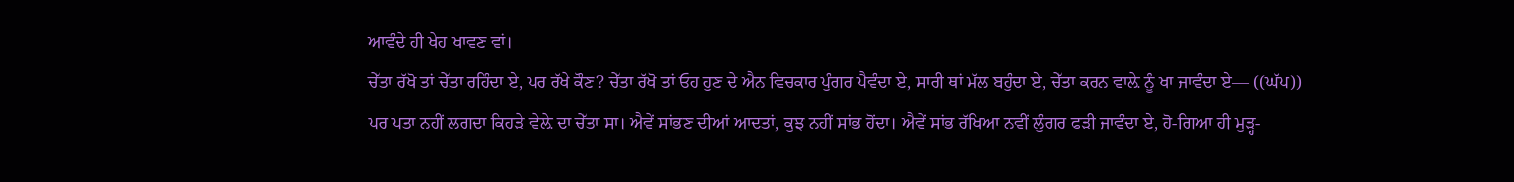ਆਵੰਦੇ ਹੀ ਖੇਹ ਖਾਵਣ ਵਾਂ।
ਚੇੱਤਾ ਰੱਖੋ ਤਾਂ ਚੇੱਤਾ ਰਹਿੰਦਾ ਏ, ਪਰ ਰੱਖੇ ਕੌਣ? ਚੇੱਤਾ ਰੱਖੋ ਤਾਂ ਓਹ ਹੁਣ ਦੇ ਐਨ ਵਿਚਕਾਰ ਪੁੰਗਰ ਪੈਵੰਦਾ ਏ, ਸਾਰੀ ਥਾਂ ਮੱਲ ਬਹੁੰਦਾ ਏ, ਚੇੱਤਾ ਕਰਨ ਵਾਲ਼ੇ ਨੂੰ ਖਾ ਜਾਵੰਦਾ ਏ— ((ਘੱਪ))
ਪਰ ਪਤਾ ਨਹੀਂ ਲਗਦਾ ਕਿਹੜੇ ਵੇਲ਼ੇ ਦਾ ਚੇੱਤਾ ਸਾ। ਐਵੇਂ ਸਾਂਭਣ ਦੀਆਂ ਆਦਤਾਂ, ਕੁਝ ਨਹੀਂ ਸਾਂਭ ਹੋਂਦਾ। ਐਵੇਂ ਸਾਂਭ ਰੱਖਿਆ ਨਵੀਂ ਲੁੰਗਰ ਫੜੀ ਜਾਵੰਦਾ ਏ, ਹੋ-ਗਿਆ ਹੀ ਮੁੜ੍ਹ-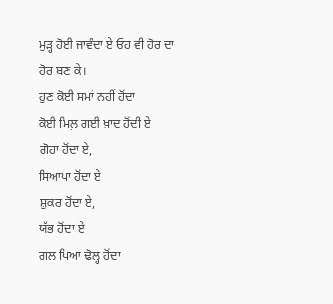ਮੁੜ੍ਹ ਹੋਈ ਜਾਵੰਦਾ ਏ ਓਹ ਵੀ ਹੋਰ ਦਾ ਹੋਰ ਬਣ ਕੇ।
ਹੁਣ ਕੋਈ ਸਮਾਂ ਨਹੀਂ ਹੋਂਦਾ
ਕੋਈ ਮਿਲ਼ ਗਈ ਖ਼ਾਦ ਹੋਂਦੀ ਏ
ਗੋਹਾ ਹੋਂਦਾ ਏ,
ਸਿਆਪਾ ਹੋਂਦਾ ਏ
ਸ਼ੁਕਰ ਹੋਂਦਾ ਏ,
ਯੱਭ ਹੋਂਦਾ ਏ
ਗਲ ਪਿਆ ਢੋਲ੍ਹ ਹੋਂਦਾ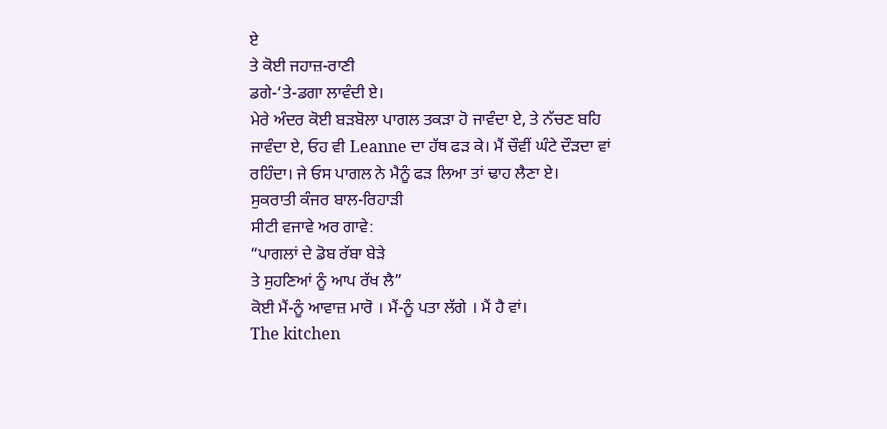ਏ
ਤੇ ਕੋਈ ਜਹਾਜ਼-ਰਾਣੀ
ਡਗੇ-‘ਤੇ-ਡਗਾ ਲਾਵੰਦੀ ਏ।
ਮੇਰੇ ਅੰਦਰ ਕੋਈ ਬੜਬੋਲਾ ਪਾਗਲ ਤਕੜਾ ਹੋ ਜਾਵੰਦਾ ਏ, ਤੇ ਨੱਚਣ ਬਹਿ ਜਾਵੰਦਾ ਏ, ਓਹ ਵੀ Leanne ਦਾ ਹੱਥ ਫੜ ਕੇ। ਮੈਂ ਚੌਵੀਂ ਘੰਟੇ ਦੌੜਦਾ ਵਾਂ ਰਹਿੰਦਾ। ਜੇ ਓਸ ਪਾਗਲ ਨੇ ਮੈਨੂੰ ਫੜ ਲਿਆ ਤਾਂ ਢਾਹ ਲੈਣਾ ਏ।
ਸੁਕਰਾਤੀ ਕੰਜਰ ਬਾਲ-ਰਿਹਾੜੀ
ਸੀਟੀ ਵਜਾਵੇ ਅਰ ਗਾਵੇ:
“ਪਾਗਲਾਂ ਦੇ ਡੋਬ ਰੱਬਾ ਬੇੜੇ
ਤੇ ਸੁਹਣਿਆਂ ਨੂੰ ਆਪ ਰੱਖ ਲੈ”
ਕੋਈ ਮੈਂ-ਨੂੰ ਆਵਾਜ਼ ਮਾਰੋ । ਮੈਂ-ਨੂੰ ਪਤਾ ਲੱਗੇ । ਮੈਂ ਹੈ ਵਾਂ।
The kitchen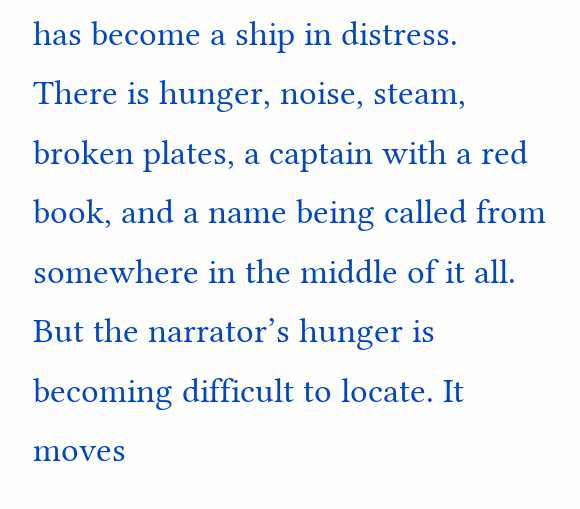has become a ship in distress.
There is hunger, noise, steam, broken plates, a captain with a red book, and a name being called from somewhere in the middle of it all.
But the narrator’s hunger is becoming difficult to locate. It moves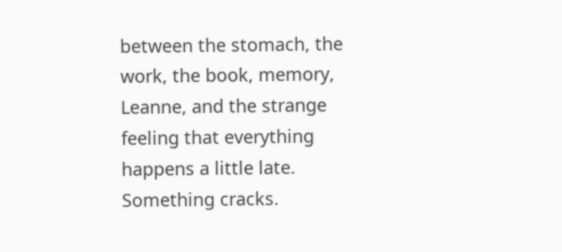between the stomach, the work, the book, memory, Leanne, and the strange feeling that everything happens a little late.
Something cracks.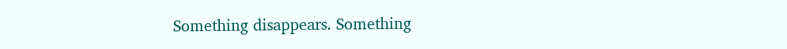Something disappears. Something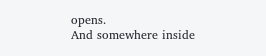opens.
And somewhere inside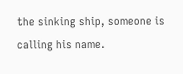the sinking ship, someone is calling his name.